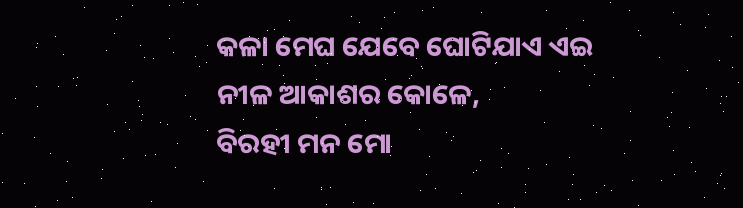କଳା ମେଘ ଯେବେ ଘୋଟିଯାଏ ଏଇ
ନୀଳ ଆକାଶର କୋଳେ,
ବିରହୀ ମନ ମୋ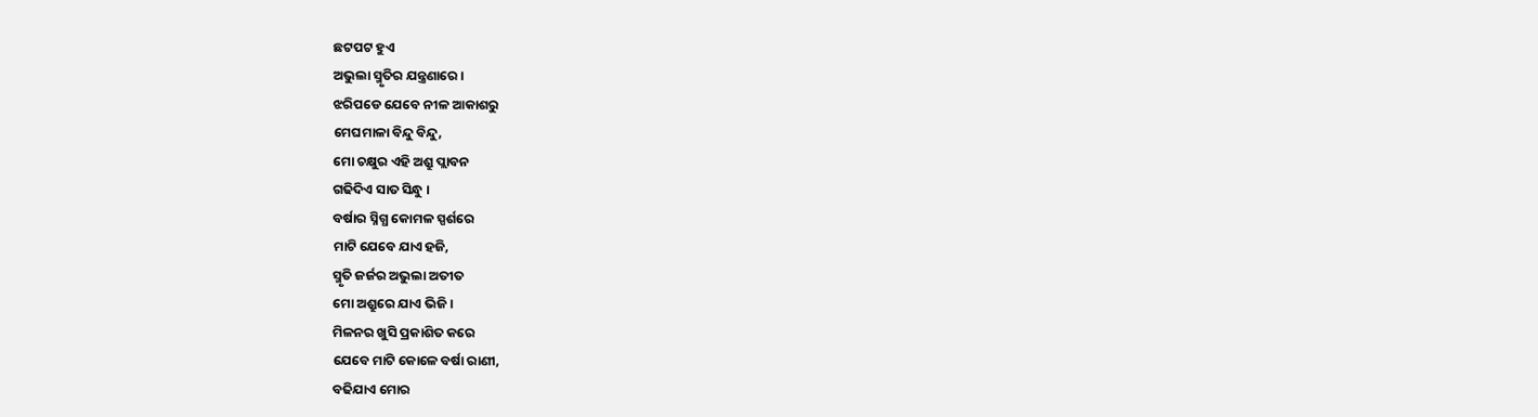ଛଟପଟ ହୁଏ
ଅଭୁଲା ସ୍ମୃତିର ଯନ୍ତ୍ରଣାରେ ।
ଝରିପଡେ ଯେବେ ନୀଳ ଆକାଶରୁ
ମେଘମାଳା ବିନ୍ଦୁ ବିନ୍ଦୁ,
ମୋ ଚକ୍ଷୁର ଏହି ଅଶ୍ରୁ ପ୍ଲାବନ
ଗଢିଦିଏ ସାତ ସିନ୍ଧୁ ।
ବର୍ଷାର ସ୍ନିଗ୍ଧ କୋମଳ ସ୍ପର୍ଶରେ
ମାଟି ଯେବେ ଯାଏ ହଜି,
ସ୍ମୃତି ଜର୍ଜର ଅଭୁଲା ଅତୀତ
ମୋ ଅଶ୍ରୁରେ ଯାଏ ଭିଜି ।
ମିଳନର ଖୁସି ପ୍ରକାଶିତ କରେ
ଯେବେ ମାଟି କୋଳେ ବର୍ଷା ରାଣୀ,
ବଢିଯାଏ ମୋର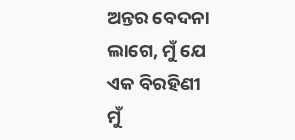ଅନ୍ତର ବେଦନା
ଲାଗେ, ମୁଁ ଯେ ଏକ ବିରହିଣୀ
ମୁଁ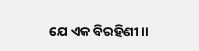ଯେ ଏକ ବିରହିଣୀ ।।